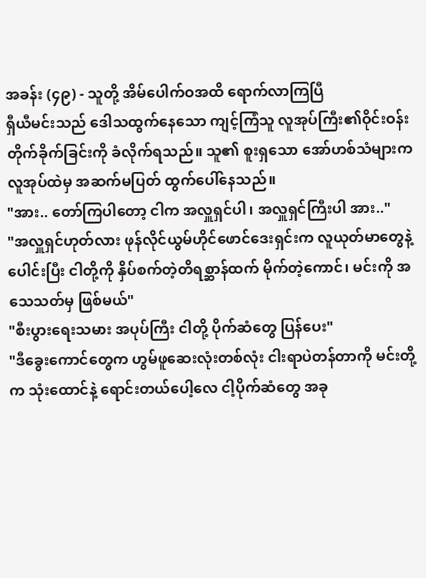အခန်း (၄၉) - သူတို့ အိမ်ပေါက်ဝအထိ ရောက်လာကြပြီ
ရှီယီမင်းသည် ဒေါသထွက်နေသော ကျင့်ကြံသူ လူအုပ်ကြီး၏ဝိုင်းဝန်းတိုက်ခိုက်ခြင်းကို ခံလိုက်ရသည်။ သူ၏ စူးရှသော အော်ဟစ်သံများက လူအုပ်ထဲမှ အဆက်မပြတ် ထွက်ပေါ်နေသည်။
"အား.. တော်ကြပါတော့ ငါက အလှူရှင်ပါ၊ အလှူရှင်ကြီးပါ အား.."
"အလှူရှင်ဟုတ်လား ဖုန်လိုင်ယွမ်ဟိုင်ဖောင်ဒေးရှင်းက လူယုတ်မာတွေနဲ့ပေါင်းပြီး ငါတို့ကို နှိပ်စက်တဲ့တိရစ္ဆာန်ထက် မိုက်တဲ့ကောင်၊ မင်းကို အသေသတ်မှ ဖြစ်မယ်"
"စီးပွားရေးသမား အပုပ်ကြီး ငါတို့ ပိုက်ဆံတွေ ပြန်ပေး"
"ဒီခွေးကောင်တွေက ဟွမ်ဖူဆေးလုံးတစ်လုံး ငါးရာပဲတန်တာကို မင်းတို့က သုံးထောင်နဲ့ ရောင်းတယ်ပေါ့လေ ငါ့ပိုက်ဆံတွေ အခု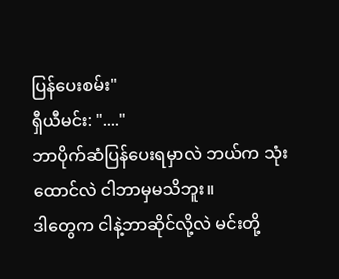ပြန်ပေးစမ်း"
ရှီယီမင်း: "...."
ဘာပိုက်ဆံပြန်ပေးရမှာလဲ ဘယ်က သုံးထောင်လဲ ငါဘာမှမသိဘူး။
ဒါတွေက ငါနဲ့ဘာဆိုင်လို့လဲ မင်းတို့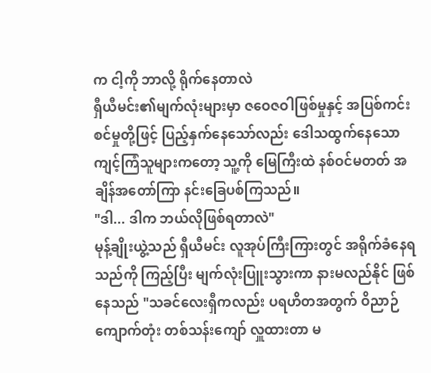က ငါ့ကို ဘာလို့ ရိုက်နေတာလဲ
ရှီယီမင်း၏မျက်လုံးများမှာ ဇဝေဇဝါဖြစ်မှုနှင့် အပြစ်ကင်းစင်မှုတို့ဖြင့် ပြည့်နှက်နေသော်လည်း ဒေါသထွက်နေသော ကျင့်ကြံသူများကတော့ သူ့ကို မြေကြီးထဲ နစ်ဝင်မတတ် အချိန်အတော်ကြာ နင်းခြေပစ်ကြသည်။
"ဒါ... ဒါက ဘယ်လိုဖြစ်ရတာလဲ"
မုန့်ချိုးယွဲ့သည် ရှီယီမင်း လူအုပ်ကြီးကြားတွင် အရိုက်ခံနေရသည်ကို ကြည့်ပြီး မျက်လုံးပြူးသွားကာ နားမလည်နိုင် ဖြစ်နေသည် "သခင်လေးရှီကလည်း ပရဟိတအတွက် ဝိညာဉ်ကျောက်တုံး တစ်သန်းကျော် လှူထားတာ မ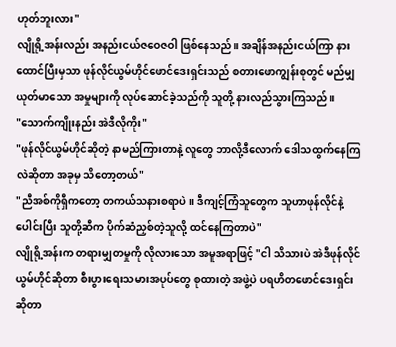ဟုတ်ဘူးလား"
လျိုရို့အန်းလည်း အနည်းငယ်ဇဝေဇဝါ ဖြစ်နေသည်။ အချိန်အနည်းငယ်ကြာ နားထောင်ပြီးမှသာ ဖုန်လိုင်ယွမ်ဟိုင်ဖောင်ဒေးရှင်းသည် စတားဖောကျွန်းစုတွင် မည်မျှယုတ်မာသော အမှုများကို လုပ်ဆောင်ခဲ့သည်ကို သူတို့ နားလည်သွားကြသည်။
"သောက်ကျိုးနည်း အဲဒီလိုကိုး"
"ဖုန်လိုင်ယွမ်ဟိုင်ဆိုတဲ့ နာမည်ကြားတာနဲ့ လူတွေ ဘာလို့ဒီလောက် ဒေါသထွက်နေကြလဲဆိုတာ အခုမှ သိတော့တယ်"
"ညီအစ်ကိုရှီကတော့ တကယ်သနားစရာပဲ။ ဒီကျင့်ကြံသူတွေက သူဟာဖုန်လိုင်နဲ့ ပေါင်းပြီး သူတို့ဆီက ပိုက်ဆံညှစ်တဲ့သူလို့ ထင်နေကြတာပဲ"
လျိုရို့အန်းက တရားမျှတမှုကို လိုလားသော အမူအရာဖြင့် "ငါ သိသားပဲ အဲဒီဖုန်လိုင်ယွမ်ဟိုင်ဆိုတာ စီးပွားရေးသမားအပုပ်တွေ စုထားတဲ့ အဖွဲ့ပဲ ပရဟိတဖောင်ဒေးရှင်းဆိုတာ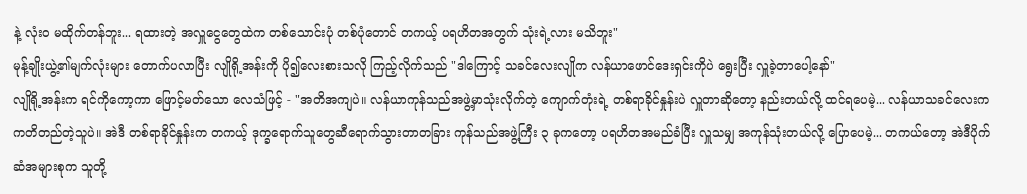နဲ့ လုံးဝ မထိုက်တန်ဘူး... ရထားတဲ့ အလှူငွေတွေထဲက တစ်သောင်းပုံ တစ်ပုံတောင် တကယ့် ပရဟိတအတွက် သုံးရဲ့လား မသိဘူး"
မုန့်ချိုးယွဲ့၏မျက်လုံးများ တောက်ပလာပြီး လျိုရို့အန်းကို ပို၍လေးစားသလို ကြည့်လိုက်သည် "ဒါကြောင့် သခင်လေးလျိုက လန်ယာဖောင်ဒေးရှင်းကိုပဲ ရွေးပြီး လှူခဲ့တာပေါ့နော်"
လျိုရို့အန်းက ရင်ကိုကော့ကာ ဖြောင့်မတ်သော လေသံဖြင့် - "အတိအကျပဲ။ လန်ယာကုန်သည်အဖွဲ့မှာသုံးလိုက်တဲ့ ကျောက်တုံးရဲ့ တစ်ရာခိုင်နှုန်းပဲ လှူတာဆိုတော့ နည်းတယ်လို့ ထင်ရပေမဲ့... လန်ယာသခင်လေးက ကတိတည်တဲ့သူပဲ။ အဲဒီ တစ်ရာခိုင်နှုန်းက တကယ့် ဒုက္ခရောက်သူတွေဆီရောက်သွားတာတခြား ကုန်သည်အဖွဲ့ကြီး ၃ ခုကတော့ ပရဟိတအမည်ခံပြီး လှူသမျှ အကုန်သုံးတယ်လို့ ပြောပေမဲ့... တကယ်တော့ အဲဒီပိုက်ဆံအများစုက သူတို့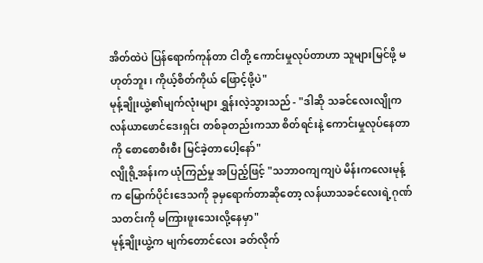အိတ်ထဲပဲ ပြန်ရောက်ကုန်တာ ငါတို့ ကောင်းမှုလုပ်တာဟာ သူများမြင်ဖို့ မဟုတ်ဘူး၊ ကိုယ့်စိတ်ကိုယ် ဖြောင့်ဖို့ပဲ"
မုန့်ချိုးယွဲ့၏မျက်လုံးများ ရွှန်းလဲ့သွားသည် - "ဒါဆို သခင်လေးလျိုက လန်ယာဖောင်ဒေးရှင်း တစ်ခုတည်းကသာ စိတ်ရင်းနဲ့ ကောင်းမှုလုပ်နေတာကို စောစောစီးစီး မြင်ခဲ့တာပေါ့နော်"
လျိုရို့အန်းက ယုံကြည်မှု အပြည့်ဖြင့် "သဘာဝကျကျပဲ မိန်းကလေးမုန့်က မြောက်ပိုင်းဒေသကို ခုမှရောက်တာဆိုတော့ လန်ယာသခင်လေးရဲ့ဂုဏ်သတင်းကို မကြားဖူးသေးလို့နေမှာ"
မုန့်ချိုးယွဲ့က မျက်တောင်လေး ခတ်လိုက်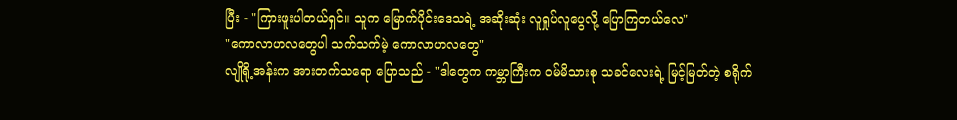ပြီး - "ကြားဖူးပါတယ်ရှင်။ သူက မြောက်ပိုင်းဒေသရဲ့ အဆိုးဆုံး လူရှုပ်လူပွေလို့ ပြောကြတယ်လေ"
"ကောလာဟလတွေပါ သက်သက်မဲ့ ကောလာဟလတွေ"
လျိုရို့အန်းက အားတက်သရော ပြောသည် - "ဒါတွေက ကမ္ဘာကြီးက ဝမ်မိသားစု သခင်လေးရဲ့ မြင့်မြတ်တဲ့ စရိုက်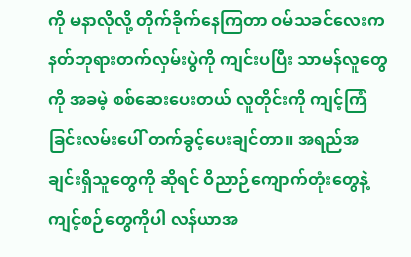ကို မနာလိုလို့ တိုက်ခိုက်နေကြတာ ဝမ်သခင်လေးက နတ်ဘုရားတက်လှမ်းပွဲကို ကျင်းပပြီး သာမန်လူတွေကို အခမဲ့ စစ်ဆေးပေးတယ် လူတိုင်းကို ကျင့်ကြံခြင်းလမ်းပေါ် တက်ခွင့်ပေးချင်တာ။ အရည်အချင်းရှိသူတွေကို ဆိုရင် ဝိညာဉ်ကျောက်တုံးတွေနဲ့ ကျင့်စဉ်တွေကိုပါ လန်ယာအ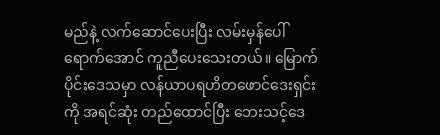မည်နဲ့ လက်ဆောင်ပေးပြီး လမ်းမှန်ပေါ် ရောက်အောင် ကူညီပေးသေးတယ်။ မြောက်ပိုင်းဒေသမှာ လန်ယာပရဟိတဖောင်ဒေးရှင်းကို အရင်ဆုံး တည်ထောင်ပြီး ဘေးသင့်ဒေ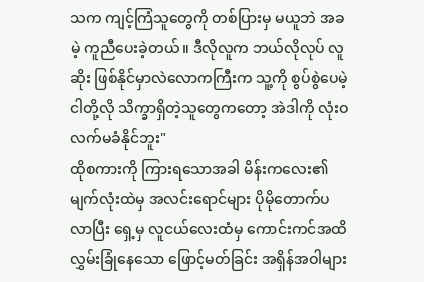သက ကျင့်ကြံသူတွေကို တစ်ပြားမှ မယူဘဲ အခမဲ့ ကူညီပေးခဲ့တယ်။ ဒီလိုလူက ဘယ်လိုလုပ် လူဆိုး ဖြစ်နိုင်မှာလဲလောကကြီးက သူ့ကို စွပ်စွဲပေမဲ့ ငါတို့လို သိက္ခာရှိတဲ့သူတွေကတော့ အဲဒါကို လုံးဝ လက်မခံနိုင်ဘူး"
ထိုစကားကို ကြားရသောအခါ မိန်းကလေး၏ မျက်လုံးထဲမှ အလင်းရောင်များ ပိုမိုတောက်ပလာပြီး ရှေ့မှ လူငယ်လေးထံမှ ကောင်းကင်အထိ လွှမ်းခြုံနေသော ဖြောင့်မတ်ခြင်း အရှိန်အဝါများ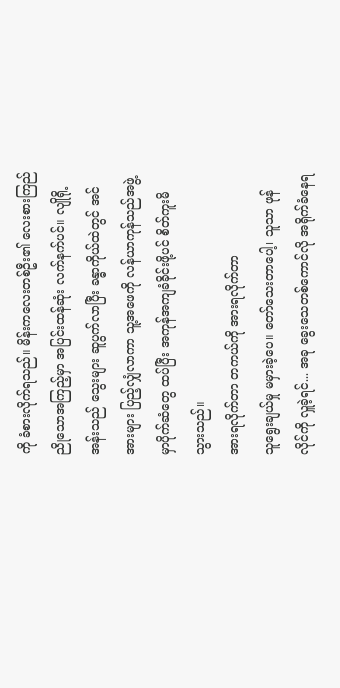ကို ခံစားလိုက်ရသည်။ မိန်းကလေးတစ်ဦး၏ လေးစားကြည်ညိုသောအကြည့်မှာ အပြင်းထန်ဆုံး လက်နက်ပင်။ လျိုရို့အန်းသည် သွေးများ ဆူပွက်လာပြီး ခန္ဓာကိုယ်ထဲတွင် အင်အားများ ပြည့်လျှံလာကာ သူ့အဖေကို လန်ယာကုန်သည်အဖွဲ့မှာပိုက်ဆံတွေ ထပ်ပြီး အကုန်အကျခံခိုင်းဖို့ပင် စိတ်ကူးမိသွားသည်။
အားရလိုက်တာ တကယ်ကို အားရလိုက်တာ
သူရွေးချယ်မှု မမှားခဲ့ပေ။ တော်သေးတာပေါ့၊ သူသာ ဖုန်လိုင်ကို လှူခဲ့ရင်... အခု ခွေးသေတစ်ကောင်လို အရိုက်ခံနေရ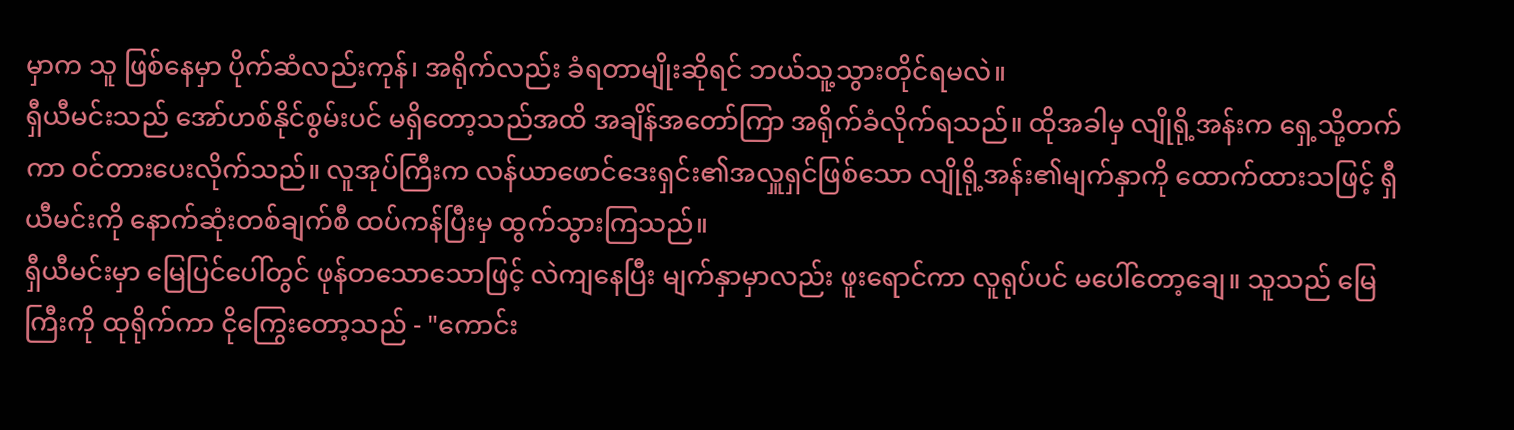မှာက သူ ဖြစ်နေမှာ ပိုက်ဆံလည်းကုန်၊ အရိုက်လည်း ခံရတာမျိုးဆိုရင် ဘယ်သူ့သွားတိုင်ရမလဲ။
ရှီယီမင်းသည် အော်ဟစ်နိုင်စွမ်းပင် မရှိတော့သည်အထိ အချိန်အတော်ကြာ အရိုက်ခံလိုက်ရသည်။ ထိုအခါမှ လျိုရို့အန်းက ရှေ့သို့တက်ကာ ဝင်တားပေးလိုက်သည်။ လူအုပ်ကြီးက လန်ယာဖောင်ဒေးရှင်း၏အလှူရှင်ဖြစ်သော လျိုရို့အန်း၏မျက်နှာကို ထောက်ထားသဖြင့် ရှီယီမင်းကို နောက်ဆုံးတစ်ချက်စီ ထပ်ကန်ပြီးမှ ထွက်သွားကြသည်။
ရှီယီမင်းမှာ မြေပြင်ပေါ်တွင် ဖုန်တသောသောဖြင့် လဲကျနေပြီး မျက်နှာမှာလည်း ဖူးရောင်ကာ လူရုပ်ပင် မပေါ်တော့ချေ။ သူသည် မြေကြီးကို ထုရိုက်ကာ ငိုကြွေးတော့သည် - "ကောင်း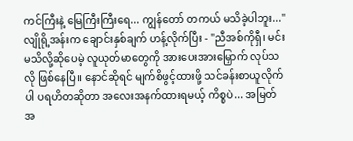ကင်ကြီးနဲ့ မြေကြီးကြီးရေ... ကျွန်တော် တကယ် မသိခဲ့ပါဘူး..."
လျိုရို့အန်းက ချောင်းနှစ်ချက် ဟန့်လိုက်ပြီး - "ညီအစ်ကိုရှီ၊ မင်းမသိလို့ဆိုပေမဲ့ လူယုတ်မာတွေကို အားပေးအားမြှောက် လုပ်သလို ဖြစ်နေပြီ။ နောင်ဆိုရင် မျက်စိဖွင့်ထားဖို့ သင်ခန်းစာယူလိုက်ပါ ပရဟိတဆိုတာ အလေးအနက်ထားရမယ့် ကိစ္စပဲ... အမြတ်အ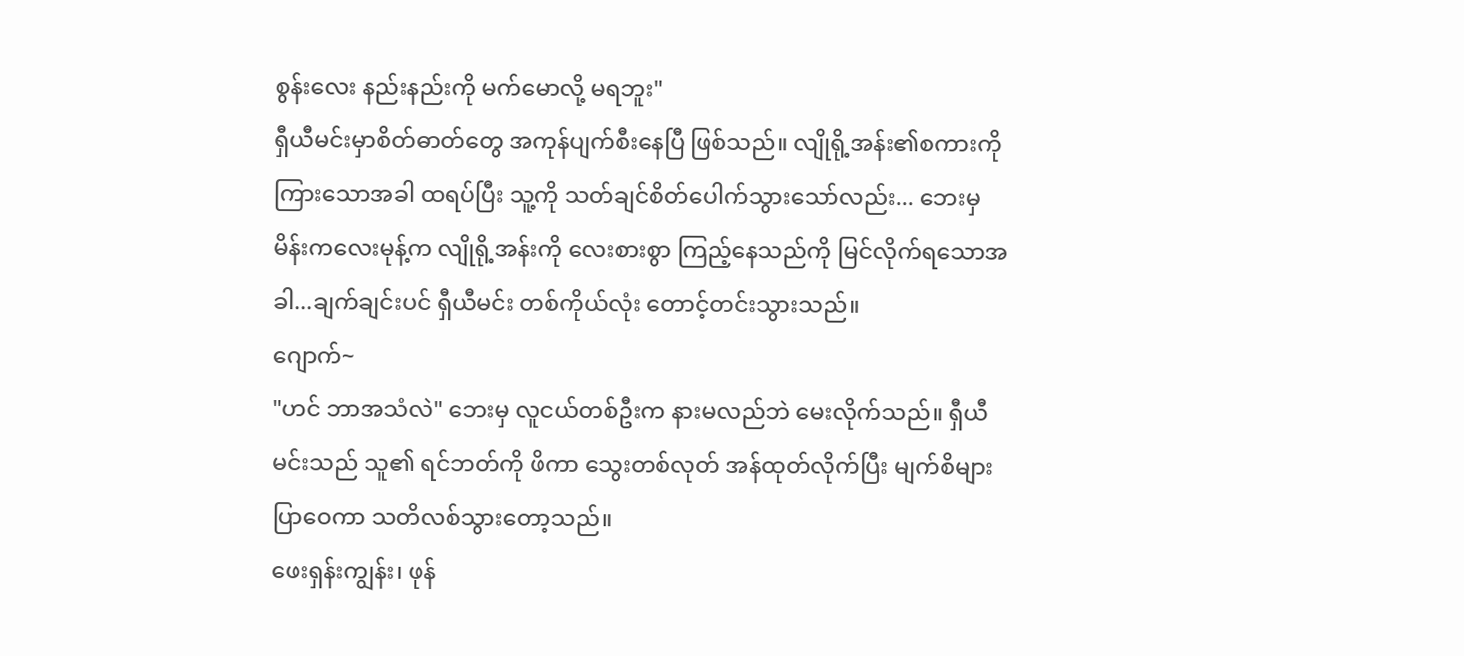စွန်းလေး နည်းနည်းကို မက်မောလို့ မရဘူး"
ရှီယီမင်းမှာစိတ်ဓာတ်တွေ အကုန်ပျက်စီးနေပြီ ဖြစ်သည်။ လျိုရို့အန်း၏စကားကို ကြားသောအခါ ထရပ်ပြီး သူ့ကို သတ်ချင်စိတ်ပေါက်သွားသော်လည်း... ဘေးမှ မိန်းကလေးမုန့်က လျိုရို့အန်းကို လေးစားစွာ ကြည့်နေသည်ကို မြင်လိုက်ရသောအခါ...ချက်ချင်းပင် ရှီယီမင်း တစ်ကိုယ်လုံး တောင့်တင်းသွားသည်။
ဂျောက်~
"ဟင် ဘာအသံလဲ" ဘေးမှ လူငယ်တစ်ဦးက နားမလည်ဘဲ မေးလိုက်သည်။ ရှီယီမင်းသည် သူ၏ ရင်ဘတ်ကို ဖိကာ သွေးတစ်လုတ် အန်ထုတ်လိုက်ပြီး မျက်စိများ ပြာဝေကာ သတိလစ်သွားတော့သည်။
ဖေးရှန်းကျွန်း၊ ဖုန်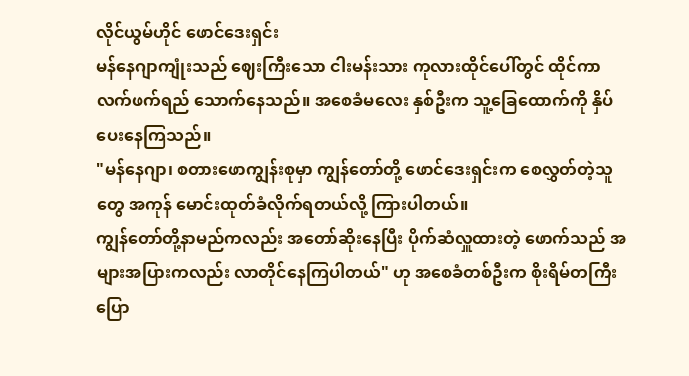လိုင်ယွမ်ဟိုင် ဖောင်ဒေးရှင်း
မန်နေဂျာကျုံးသည် ဈေးကြီးသော ငါးမန်းသား ကုလားထိုင်ပေါ်တွင် ထိုင်ကာ လက်ဖက်ရည် သောက်နေသည်။ အစေခံမလေး နှစ်ဦးက သူ့ခြေထောက်ကို နှိပ်ပေးနေကြသည်။
"မန်နေဂျာ၊ စတားဖောကျွန်းစုမှာ ကျွန်တော်တို့ ဖောင်ဒေးရှင်းက စေလွှတ်တဲ့သူတွေ အကုန် မောင်းထုတ်ခံလိုက်ရတယ်လို့ ကြားပါတယ်။
ကျွန်တော်တို့နာမည်ကလည်း အတော်ဆိုးနေပြီး ပိုက်ဆံလှူထားတဲ့ ဖောက်သည် အများအပြားကလည်း လာတိုင်နေကြပါတယ်" ဟု အစေခံတစ်ဦးက စိုးရိမ်တကြီး ပြော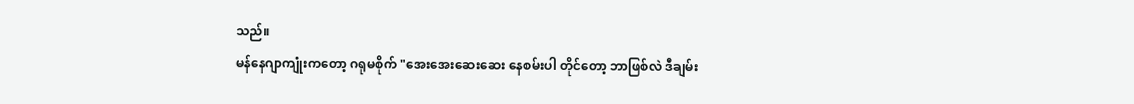သည်။
မန်နေဂျာကျုံးကတော့ ဂရုမစိုက် "အေးအေးဆေးဆေး နေစမ်းပါ တိုင်တော့ ဘာဖြစ်လဲ ဒီချမ်း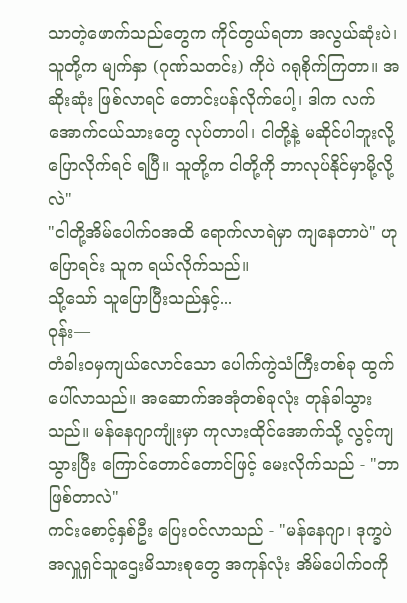သာတဲ့ဖောက်သည်တွေက ကိုင်တွယ်ရတာ အလွယ်ဆုံးပဲ၊ သူတို့က မျက်နှာ (ဂုဏ်သတင်း) ကိုပဲ ဂရုစိုက်ကြတာ။ အဆိုးဆုံး ဖြစ်လာရင် တောင်းပန်လိုက်ပေါ့၊ ဒါက လက်အောက်ငယ်သားတွေ လုပ်တာပါ၊ ငါတို့နဲ့ မဆိုင်ပါဘူးလို့ ပြောလိုက်ရင် ရပြီ။ သူတို့က ငါတို့ကို ဘာလုပ်နိုင်မှာမို့လို့လဲ"
"ငါတို့အိမ်ပေါက်ဝအထိ ရောက်လာရဲမှာ ကျနေတာပဲ" ဟု ပြောရင်း သူက ရယ်လိုက်သည်။
သို့သော် သူပြောပြီးသည်နှင့်...
ဝုန်း—
တံခါးဝမှကျယ်လောင်သော ပေါက်ကွဲသံကြီးတစ်ခု ထွက်ပေါ်လာသည်။ အဆောက်အအုံတစ်ခုလုံး တုန်ခါသွားသည်။ မန်နေဂျာကျုံးမှာ ကုလားထိုင်အောက်သို့ လွင့်ကျသွားပြီး ကြောင်တောင်တောင်ဖြင့် မေးလိုက်သည် - "ဘာဖြစ်တာလဲ"
ကင်းစောင့်နှစ်ဦး ပြေးဝင်လာသည် - "မန်နေဂျာ၊ ဒုက္ခပဲ အလှူရှင်သူဌေးမိသားစုတွေ အကုန်လုံး အိမ်ပေါက်ဝကို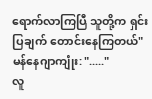ရောက်လာကြပြီ သူတို့က ရှင်းပြချက် တောင်းနေကြတယ်"
မန်နေဂျာကျုံး: "....."
လူ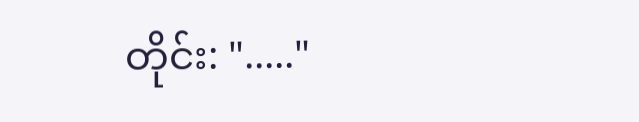တိုင်း: "....."